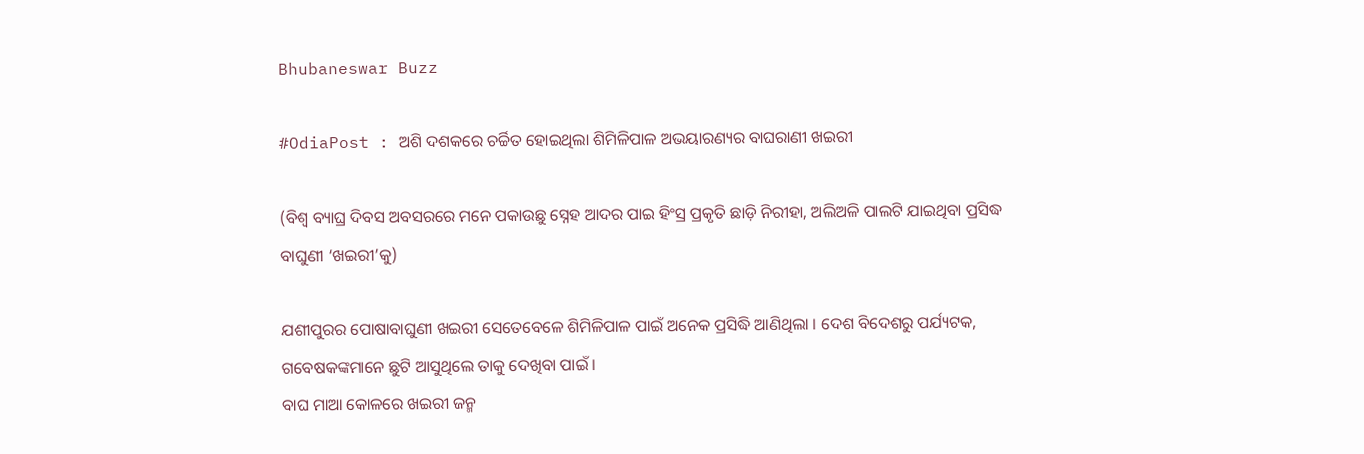Bhubaneswar Buzz

#OdiaPost : ଅଶି ଦଶକରେ ଚର୍ଚ୍ଚିତ ହୋଇଥିଲା ଶିମିଳିପାଳ ଅଭୟାରଣ୍ୟର ବାଘରାଣୀ ଖଇରୀ

(ବିଶ୍ୱ ବ୍ୟାଘ୍ର ଦିବସ ଅବସରରେ ମନେ ପକାଉଛୁ ସ୍ନେହ ଆଦର ପାଇ ହିଂସ୍ର ପ୍ରକୃତି ଛାଡ଼ି ନିରୀହା, ଅଲିଅଳି ପାଲଟି ଯାଇଥିବା ପ୍ରସିଦ୍ଧ ବାଘୁଣୀ ‘ଖଇରୀ’କୁ)

ଯଶୀପୁରର ପୋଷାବାଘୁଣୀ ଖଇରୀ ସେତେବେଳେ ଶିମିଳିପାଳ ପାଇଁ ଅନେକ ପ୍ରସିଦ୍ଧି ଆଣିଥିଲା । ଦେଶ ବିଦେଶରୁ ପର୍ଯ୍ୟଟକ, ଗବେଷକଙ୍କମାନେ ଛୁଟି ଆସୁଥିଲେ ତାକୁ ଦେଖିବା ପାଇଁ ।
ବାଘ ମାଆ କୋଳରେ ଖଇରୀ ଜନ୍ମ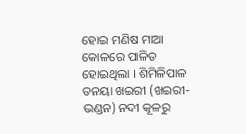ହୋଇ ମଣିଷ ମାଆ କୋଳରେ ପାଳିତ ହୋଇଥିଲା । ଶିମିଳିପାଳ ତନୟା ଖଇରୀ (ଖଇରୀ-ଭଣ୍ଡନ) ନଦୀ କୂଳରୁ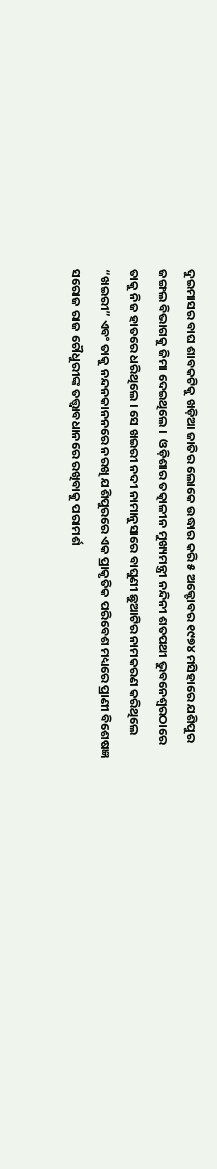ଦୁଇମାସର ବାଘ ଶାବକଟିକୁ ଖଡ଼ିଆ ଜାତିର ଲୋକେ ଉଦ୍ଧାର କରି ୫ ଅକ୍ଟୋବର ୧୯୭୪ ମସିହାରେ ଯଶିପୁର ଜଙ୍ଗଲ ବିଭାଗକୁ ଜିମା ଦେଇଥିଲେ ।  ଓଡ଼ିଶାର ତତ୍କାଳୀନ ମୁଖ୍ୟମନ୍ତ୍ରୀ ନନ୍ଦିନୀ ଶତପଥୀ ଭୁବନେଶ୍ବରଠାରେ  ତାକୁ ନିଜ ହାତରେ ଧରିଥିଲେ । ସେ ଖଇରୀ ନଦୀ ନାମାନୁସାରେ ବାଘୁଣୀ ଛୁଆଟିର ନାମକରଣ କରିଥିଲେ “ଖଇରୀ” ଏବଂ ତାକୁ ନନ୍ଦନକାନନରେ ନରଖି ଯଶିପୁରରେ ଏକ ପ୍ରାକୃତିକ ପରିବେଶ ମଧ୍ୟରେ ପ୍ରାଣୀ ବିଶେଷଜ୍ଞ ସରୋଜ ରାଜ ଚୌଧୁରୀଙ୍କ ତତ୍ତ୍ୱାବଧାନରେ ରଖିବାକୁ ପରାମର୍ଶ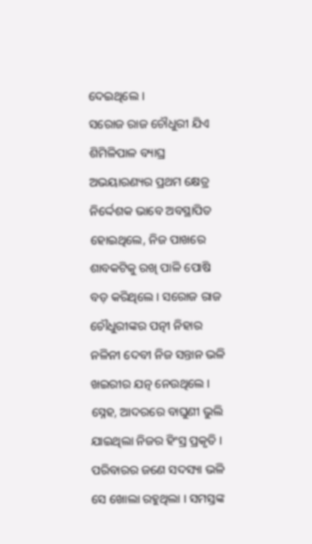ଦେଇଥିଲେ ।
ସରୋଜ ରାଜ ଚୌଧୁରୀ ଯିଏ ଶିମିଳିପାଳ ବ୍ୟାଘ୍ର ଅଭୟାରଣ୍ୟର ପ୍ରଥମ କ୍ଷେତ୍ର ନିର୍ଦ୍ଦେଶକ ଭାବେ ଅବସ୍ଥାପିତ ହୋଇଥିଲେ, ନିଜ ପାଖରେ  ଶାବକଟିକୁ ରଖି ପାଳି ପୋଷି ବଡ଼ କରିଥିଲେ । ସରୋଜ ରାଜ ଚୌଧୁରୀଙ୍କର ପତ୍ନୀ ନିହାର ନଳିନୀ ଦେବୀ ନିଜ ସନ୍ତାନ ଭଳି ଖଇରୀର ଯତ୍ନ ନେଉଥିଲେ । ସ୍ନେହ, ଆଦରରେ ବାଘୁଣୀ ଭୁଲି ଯାଇଥିଲା ନିଜର ହିଂସ୍ର ପ୍ରକୃତି । ପରିବାରର ଜଣେ ସଦସ୍ୟା ଭଳି ସେ ଖୋଲା ରହୁଥିଲା । ସମସ୍ତଙ୍କ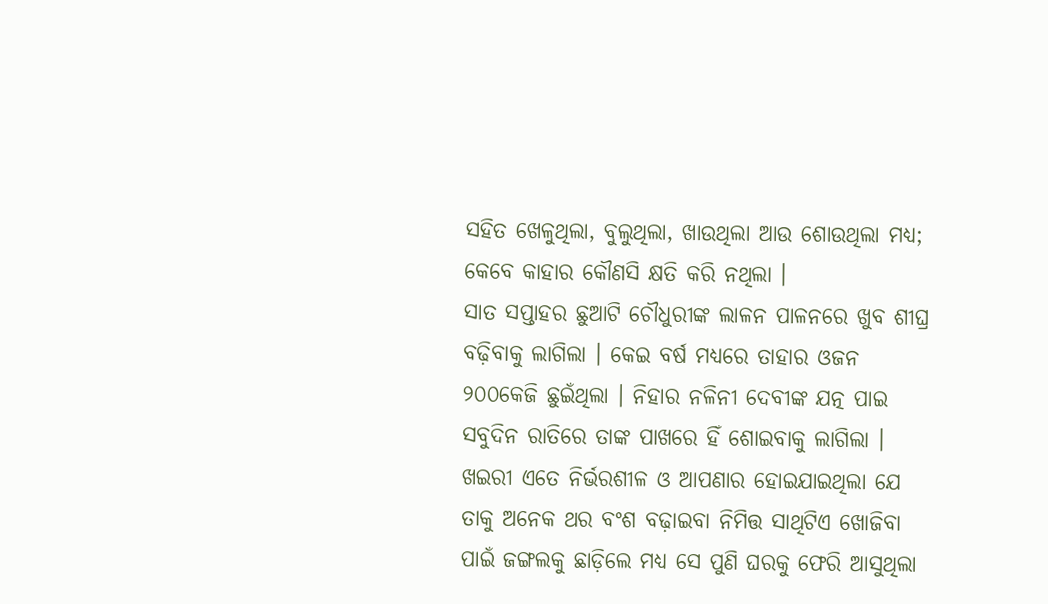ସହିତ ଖେଳୁଥିଲା, ବୁଲୁଥିଲା, ଖାଉଥିଲା ଆଉ ଶୋଉଥିଲା ମଧ୍ୟ; କେବେ କାହାର କୌଣସି କ୍ଷତି କରି ନଥିଲା ।
ସାତ ସପ୍ତାହର ଛୁଆଟି ଚୌଧୁରୀଙ୍କ ଲାଳନ ପାଳନରେ ଖୁବ ଶୀଘ୍ର ବଢ଼ିବାକୁ ଲାଗିଲା । କେଇ ବର୍ଷ ମଧ୍ୟରେ ତାହାର ଓଜନ ୨୦୦କେଜି ଛୁଇଁଥିଲା । ନିହାର ନଳିନୀ ଦେବୀଙ୍କ ଯତ୍ନ ପାଇ ସବୁଦିନ ରାତିରେ ତାଙ୍କ ପାଖରେ ହିଁ ଶୋଇବାକୁ ଲାଗିଲା । ଖଇରୀ ଏତେ ନିର୍ଭରଶୀଳ ଓ ଆପଣାର ହୋଇଯାଇଥିଲା ଯେ ତାକୁ ଅନେକ ଥର ବଂଶ ବଢ଼ାଇବା ନିମିତ୍ତ ସାଥିଟିଏ ଖୋଜିବା ପାଇଁ ଜଙ୍ଗଲକୁ ଛାଡ଼ିଲେ ମଧ୍ୟ ସେ ପୁଣି ଘରକୁ ଫେରି ଆସୁଥିଲା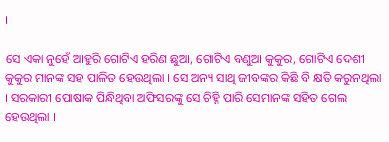।

ସେ ଏକା ନୁହେଁ ଆହୁରି ଗୋଟିଏ ହରିଣ ଛୁଆ, ଗୋଟିଏ ବଣୁଆ କୁକୁର, ଗୋଟିଏ ଦେଶୀ କୁକୁର ମାନଙ୍କ ସହ ପାଳିତ ହେଉଥିଲା । ସେ ଅନ୍ୟ ସାଥି ଜୀବଙ୍କର କିଛି ବି କ୍ଷତି କରୁନଥିଲା । ସରକାରୀ ପୋଷାକ ପିନ୍ଧିଥିବା ଅଫିସରଙ୍କୁ ସେ ଚିହ୍ନି ପାରି ସେମାନଙ୍କ ସହିତ ଗେଲ ହେଉଥିଲା ।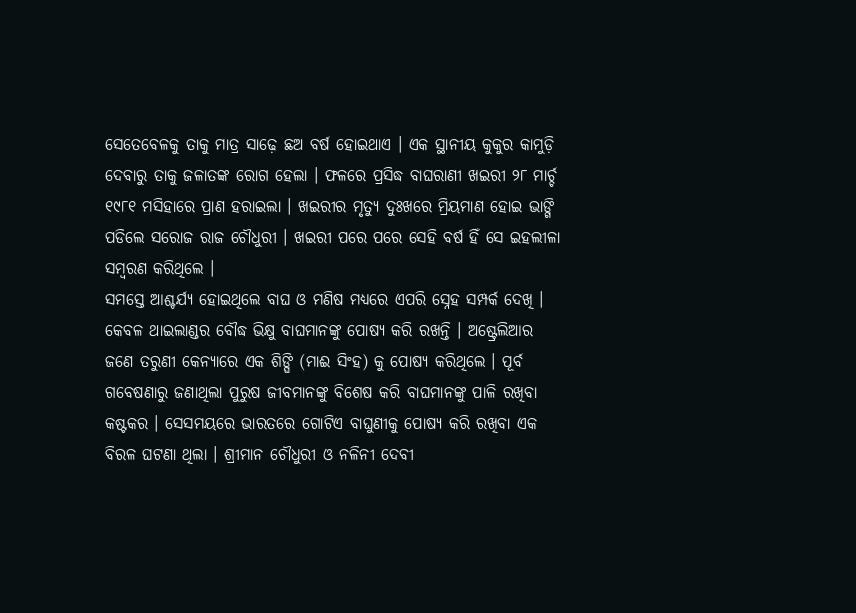ସେତେବେଳକୁ ତାକୁ ମାତ୍ର ସାଢ଼େ ଛଅ ବର୍ଷ ହୋଇଥାଏ । ଏକ ସ୍ଥାନୀୟ କୁକୁର କାମୁଡ଼ି ଦେବାରୁ ତାକୁ ଜଳାତଙ୍କ ରୋଗ ହେଲା । ଫଳରେ ପ୍ରସିଦ୍ଧ ବାଘରାଣୀ ଖଇରୀ ୨୮ ମାର୍ଚ୍ଚ ୧୯୮୧ ମସିହାରେ ପ୍ରାଣ ହରାଇଲା । ଖଇରୀର ମୃତ୍ୟୁ ଦୁଃଖରେ ମ୍ରିୟମାଣ ହୋଇ ଭାଙ୍ଗି ପଡିଲେ ସରୋଜ ରାଜ ଚୌଧୁରୀ । ଖଇରୀ ପରେ ପରେ ସେହି ବର୍ଷ ହିଁ ସେ ଇହଲୀଳା ସମ୍ବରଣ କରିଥିଲେ ।
ସମସ୍ତେ ଆଶ୍ଚର୍ଯ୍ୟ ହୋଇଥିଲେ ବାଘ ଓ ମଣିଷ ମଧ୍ୟରେ ଏପରି ସ୍ନେହ ସମ୍ପର୍କ ଦେଖି । କେବଳ ଥାଇଲାଣ୍ଡର ବୌଦ୍ଧ ଭିକ୍ଷୁ ବାଘମାନଙ୍କୁ ପୋଷ୍ୟ କରି ରଖନ୍ତି । ଅଷ୍ଟ୍ରେଲିଆର ଜଣେ ତରୁଣୀ କେନ୍ୟାରେ ଏକ ଶିଙ୍ଘି (ମାଈ ସିଂହ) କୁ ପୋଷ୍ୟ କରିଥିଲେ । ପୂର୍ବ ଗବେଷଣାରୁ ଜଣାଥିଲା ପୁରୁଷ ଜୀବମାନଙ୍କୁ ବିଶେଷ କରି ବାଘମାନଙ୍କୁ ପାଳି ରଖିବା କଷ୍ଟକର । ସେସମୟରେ ଭାରତରେ ଗୋଟିଏ ବାଘୁଣୀକୁ ପୋଷ୍ୟ କରି ରଖିବା ଏକ ବିରଳ ଘଟଣା ଥିଲା । ଶ୍ରୀମାନ ଚୌଧୁରୀ ଓ ନଳିନୀ ଦେବୀ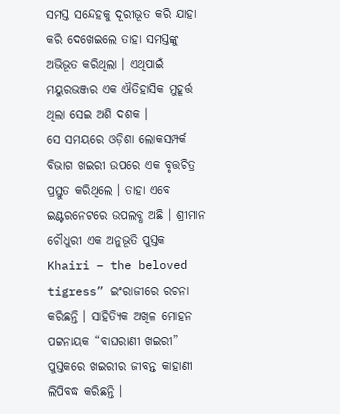ସମସ୍ତ ସନ୍ଦେହକୁ ଦୂରୀଭୂତ କରି ଯାହା କରି ଦେଖେଇଲେ ତାହା ସମସ୍ତଙ୍କୁ ଅଭିଭୂତ କରିଥିଲା । ଏଥିପାଇଁ ମୟୁରଭଞ୍ଜର ଏକ ଐତିହାସିକ ମୁହୂର୍ତ୍ତ ଥିଲା ସେଇ ଅଶି ଦଶକ ।
ସେ ସମୟରେ ଓଡ଼ିଶା ଲୋକସମ୍ପର୍କ ବିଭାଗ ଖଇରୀ ଉପରେ ଏକ ବୃତ୍ତଚିତ୍ର ପ୍ରସ୍ତୁତ କରିଥିଲେ । ତାହା ଏବେ ଇଣ୍ଟରନେଟରେ ଉପଲବ୍ଧ ଅଛି । ଶ୍ରୀମାନ ଚୌଧୁରୀ ଏକ ଅନୁଭୂତି ପୁସ୍ତକ Khairi – the beloved tigress” ଇଂରାଜୀରେ ରଚନା କରିଛନ୍ତି । ସାହିତ୍ୟିକ ଅଖିଳ ମୋହନ ପଟ୍ଟନାୟକ “ବାଘରାଣୀ ଖଇରୀ” ପୁସ୍ତକରେ ଖଇରୀର ଜୀବନ୍ତ କାହାଣୀ ଲିପିବଦ୍ଧ କରିଛନ୍ତି ।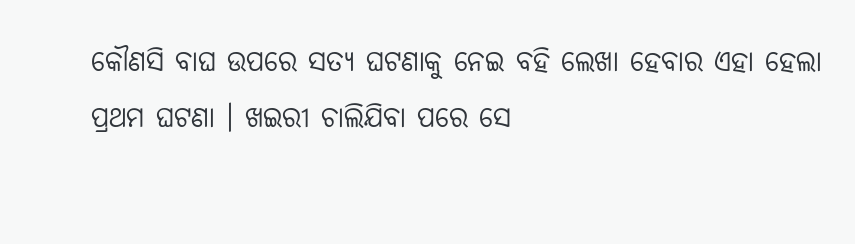କୌଣସି ବାଘ ଉପରେ ସତ୍ୟ ଘଟଣାକୁ ନେଇ ବହି ଲେଖା ହେବାର ଏହା ହେଲା ପ୍ରଥମ ଘଟଣା । ଖଇରୀ ଚାଲିଯିବା ପରେ ସେ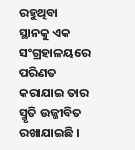ରହୁଥିବା ସ୍ଥାନକୁ ଏକ ସଂଗ୍ରହାଳୟରେ ପରିଣତ କରାଯାଇ ତାର ସ୍ମୃତି ଉଜ୍ଜୀବିତ ରଖାଯାଇଛି ।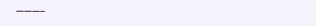———–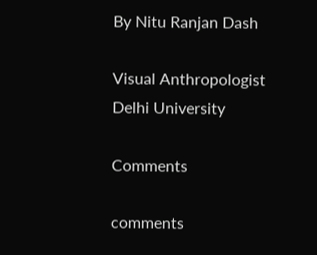By Nitu Ranjan Dash

Visual Anthropologist
Delhi University

Comments

comments